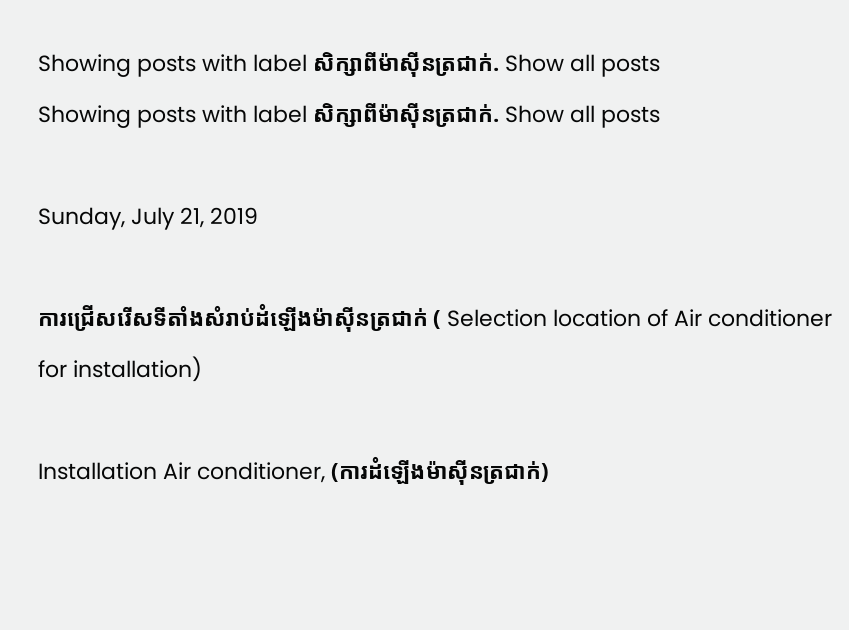Showing posts with label សិក្សាពីម៉ាស៊ីនត្រជាក់. Show all posts
Showing posts with label សិក្សាពីម៉ាស៊ីនត្រជាក់. Show all posts

Sunday, July 21, 2019

ការជ្រើសរើសទីតាំងសំរាប់ដំឡើងម៉ាស៊ីនត្រជាក់ ( Selection location of Air conditioner for installation)

Installation Air conditioner, (ការដំឡើងម៉ាស៊ីនត្រជាក់)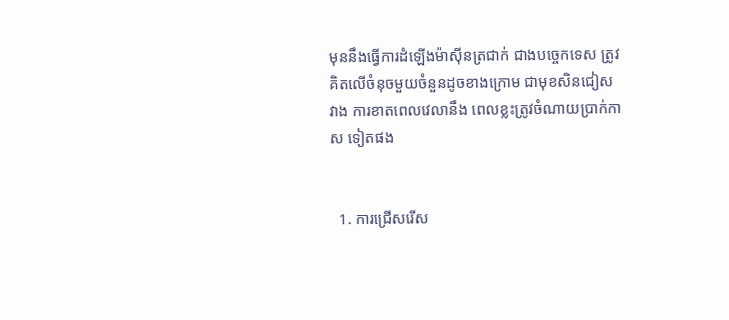មុននឹងធ្វើការដំឡើងម៉ាស៊ីនត្រជាក់ ជាងបច្ចេកទេស ត្រូវគិតលើចំនុចមួយចំនួនដូចខាងក្រោម ជាមុខសិនជៀសវាង ការខាតពេលវេលានឹង ពេលខ្លះត្រូវចំណាយប្រាក់កាស ទៀតផង


  1. ការជ្រើសរើស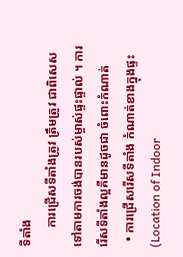ទីតាំង
      ការជ្រើសទីតាំងត្រូវ ត្រឹមត្រូវ ជាពិសេសទៅតាមការចង់បានរបស់ម្ចាស់ផ្ទះផ្ទាល់ ។ ការរើសទីតាំងល្អគឺមានដូចជា ចំពោះកំណាត់
  • ការជ្រើសរើសទីតាំង កំណាត់ខាងក្នុងផ្ទះ (Location of Indoor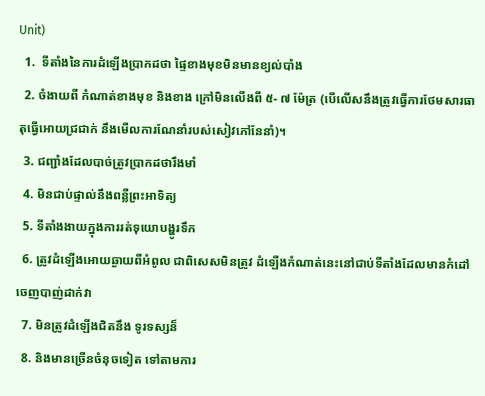Unit)
  1.  ទីតាំងនៃការដំឡើងប្រាកដថា ផ្ទៃខាងមុខមិនមានខ្យល់បាំង
  2. ចំងាយពី កំណាត់ខាងមុខ និងខាង ក្រៅមិនលើងពី ៥- ៧ ម៉ែត្រ (បើលើសនឹងត្រូវធ្វើការថែមសារធាតុធ្វើអោយជ្រជាក់ នឹងមើលការណែនាំរបស់សៀវភៅនែនាំ)។
  3. ជញ្ជាំងដែលបាច់ត្រូវប្រាកដថារឹងមាំ
  4. មិនជាប់ផ្ទាល់នឹងពន្លឺព្រះអាទិត្យ
  5. ទីតាំងងាយក្នុងការរត់ទុយោបង្ហូរទឹក
  6. ត្រូវដំឡើងអោយឆ្ងាយពីអំពូល ជាពិសេសមិនត្រូវ ដំឡើងកំណាត់នេះនៅជាប់ទីតាំងដែលមានកំដៅ ចេញបាញ់ដាក់វា
  7. មិនត្រូវដំឡើងជិតនឹង ទូរទស្សន៏
  8. និងមានច្រើនចំនុចទៀត ទៅតាមការ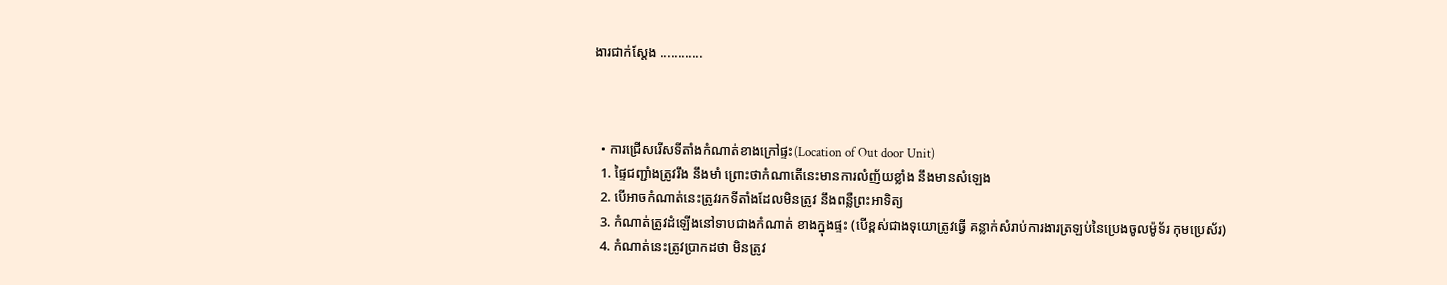ងារជាក់ស្តែង ............



  • ការជ្រើសរើសទីតាំងកំណាត់ខាងក្រៅផ្ទះ(Location of Out door Unit)
  1. ផ្ទៃជញ្ជាំងត្រូវរឹង នឹងមាំ ព្រោះថាកំណាតើនេះមានការលំញ័យខ្លាំង នឹងមានសំឡេង
  2. បើអាចកំណាត់នេះត្រូវរកទីតាំងដែលមិនត្រូវ នឹងពន្លឺព្រះអាទិត្យ
  3. កំណាត់ត្រូវដំឡើងនៅទាបជាងកំណាត់ ខាងក្នុងផ្ទះ (បើខ្ពស់ជាងទុយោត្រូវធ្វើ គន្លាក់សំរាប់ការងារត្រឡប់នៃប្រេងចូលម៉ូទ័រ កុមប្រេស័រ)
  4. កំណាត់នេះត្រូវប្រាកដថា មិនត្រូវ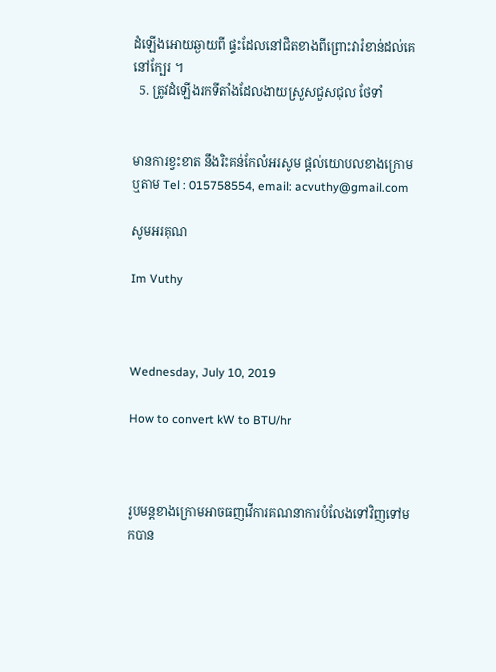ដំឡើងអោយឆ្ងាយពី ផ្ទះដែលនៅជិតខាងពីព្រោះវារំខាន់ដល់គេនៅក្បែរ ។
  5. ត្រូវដំឡើងរកទីតាំងដែលងាយស្រួសជួសជុល ថែទាំ


មានការខ្វះខាត នឹងរិះគន់កែលំអរសូម ផ្តល់យោបលខាងក្រោម
ឬតាម Tel : 015758554, email: acvuthy@gmail.com

សូមអរគុណ

Im Vuthy



Wednesday, July 10, 2019

How to convert kW to BTU/hr



រូបមន្តខាងក្រោមអាចធញវើការគណនាការបំលែងទៅវិញទៅមកបាន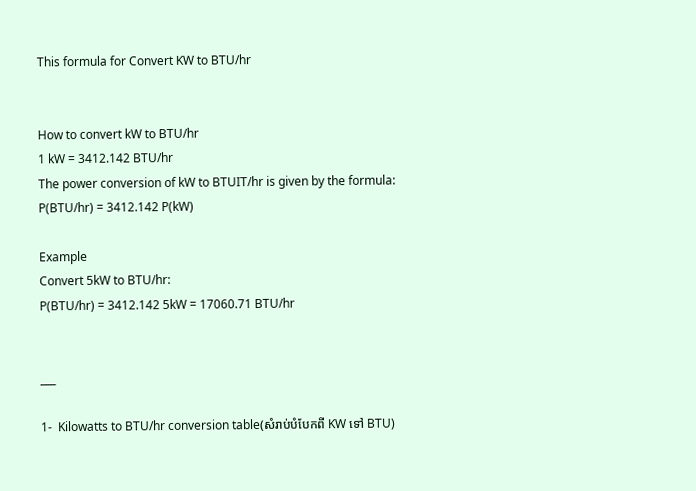This formula for Convert KW to BTU/hr


How to convert kW to BTU/hr
1 kW = 3412.142 BTU/hr
The power conversion of kW to BTUIT/hr is given by the formula:
P(BTU/hr) = 3412.142 P(kW)

Example
Convert 5kW to BTU/hr:
P(BTU/hr) = 3412.142 5kW = 17060.71 BTU/hr


___

1-  Kilowatts to BTU/hr conversion table(សំរាប់បំបែកពី KW ទៅ BTU)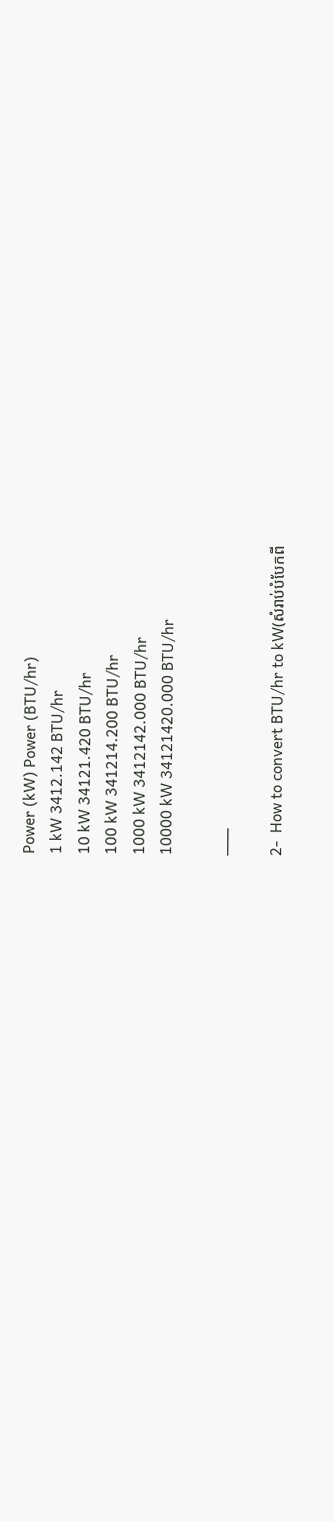Power (kW) Power (BTU/hr)
1 kW 3412.142 BTU/hr
10 kW 34121.420 BTU/hr
100 kW 341214.200 BTU/hr
1000 kW 3412142.000 BTU/hr
10000 kW 34121420.000 BTU/hr

___

2-  How to convert BTU/hr to kW(សំរាប់បំបែកពី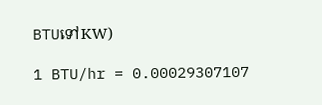BTUទៅKW)

1 BTU/hr = 0.00029307107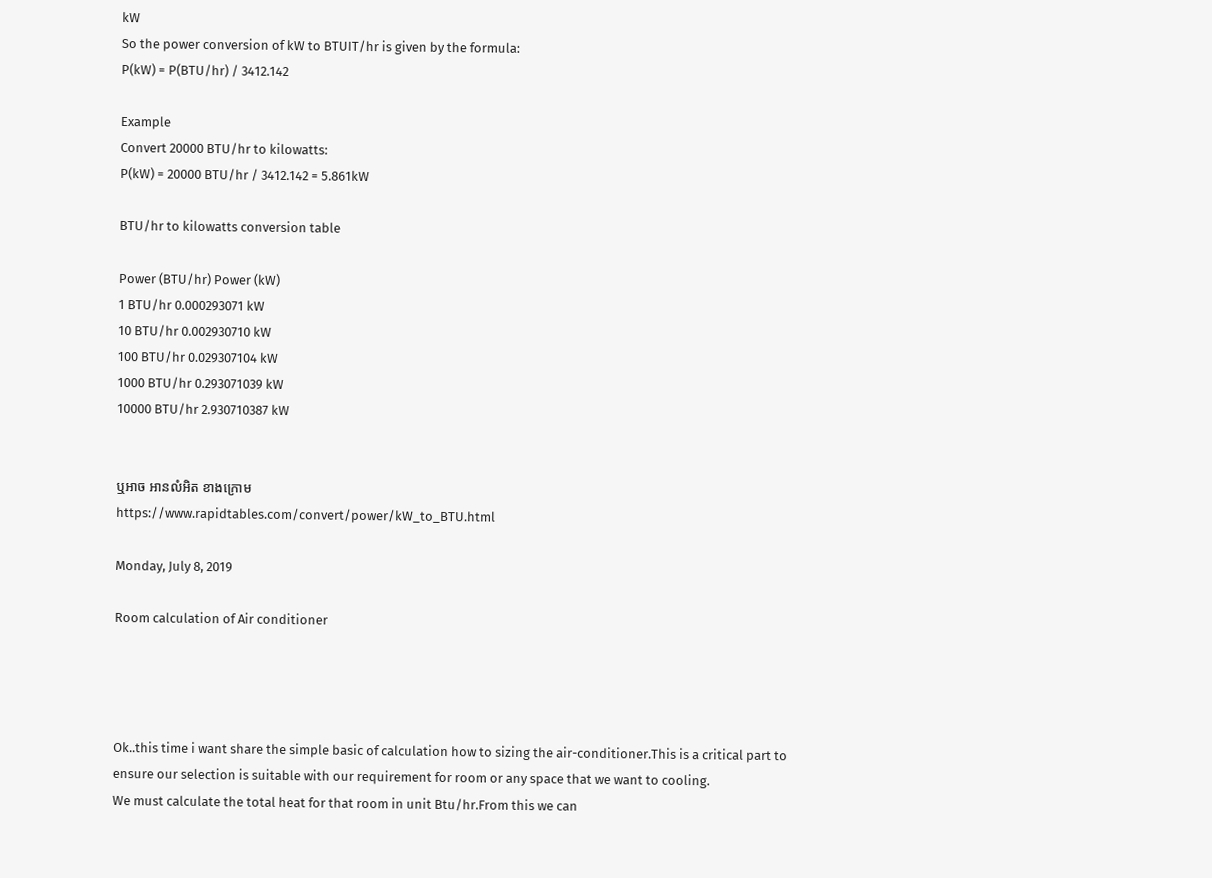kW
So the power conversion of kW to BTUIT/hr is given by the formula:
P(kW) = P(BTU/hr) / 3412.142

Example
Convert 20000 BTU/hr to kilowatts:
P(kW) = 20000 BTU/hr / 3412.142 = 5.861kW

BTU/hr to kilowatts conversion table

Power (BTU/hr) Power (kW)
1 BTU/hr 0.000293071 kW
10 BTU/hr 0.002930710 kW
100 BTU/hr 0.029307104 kW
1000 BTU/hr 0.293071039 kW
10000 BTU/hr 2.930710387 kW


ឬអាច អានលំអិត ខាងក្រោម
https://www.rapidtables.com/convert/power/kW_to_BTU.html

Monday, July 8, 2019

Room calculation of Air conditioner




Ok..this time i want share the simple basic of calculation how to sizing the air-conditioner.This is a critical part to ensure our selection is suitable with our requirement for room or any space that we want to cooling.
We must calculate the total heat for that room in unit Btu/hr.From this we can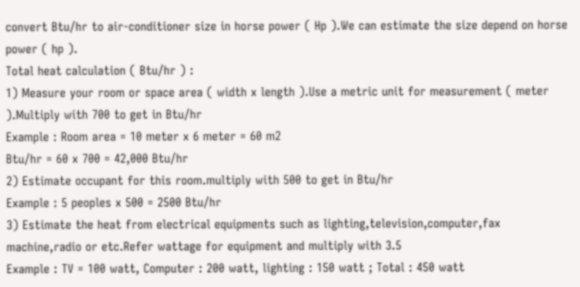convert Btu/hr to air-conditioner size in horse power ( Hp ).We can estimate the size depend on horse power ( hp ).
Total heat calculation ( Btu/hr ) :
1) Measure your room or space area ( width x length ).Use a metric unit for measurement ( meter ).Multiply with 700 to get in Btu/hr
Example : Room area = 10 meter x 6 meter = 60 m2
Btu/hr = 60 x 700 = 42,000 Btu/hr
2) Estimate occupant for this room.multiply with 500 to get in Btu/hr
Example : 5 peoples x 500 = 2500 Btu/hr
3) Estimate the heat from electrical equipments such as lighting,television,computer,fax machine,radio or etc.Refer wattage for equipment and multiply with 3.5
Example : TV = 100 watt, Computer : 200 watt, lighting : 150 watt ; Total : 450 watt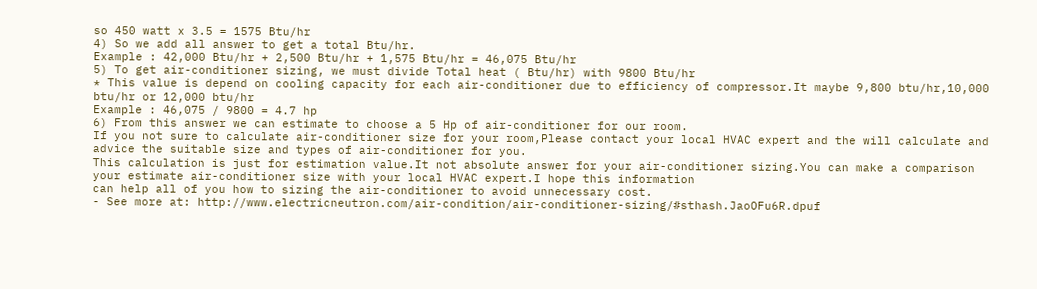so 450 watt x 3.5 = 1575 Btu/hr
4) So we add all answer to get a total Btu/hr.
Example : 42,000 Btu/hr + 2,500 Btu/hr + 1,575 Btu/hr = 46,075 Btu/hr
5) To get air-conditioner sizing, we must divide Total heat ( Btu/hr) with 9800 Btu/hr
* This value is depend on cooling capacity for each air-conditioner due to efficiency of compressor.It maybe 9,800 btu/hr,10,000 btu/hr or 12,000 btu/hr
Example : 46,075 / 9800 = 4.7 hp
6) From this answer we can estimate to choose a 5 Hp of air-conditioner for our room.
If you not sure to calculate air-conditioner size for your room,Please contact your local HVAC expert and the will calculate and advice the suitable size and types of air-conditioner for you.
This calculation is just for estimation value.It not absolute answer for your air-conditioner sizing.You can make a comparison your estimate air-conditioner size with your local HVAC expert.I hope this information
can help all of you how to sizing the air-conditioner to avoid unnecessary cost.
- See more at: http://www.electricneutron.com/air-condition/air-conditioner-sizing/#sthash.JaoOFu6R.dpuf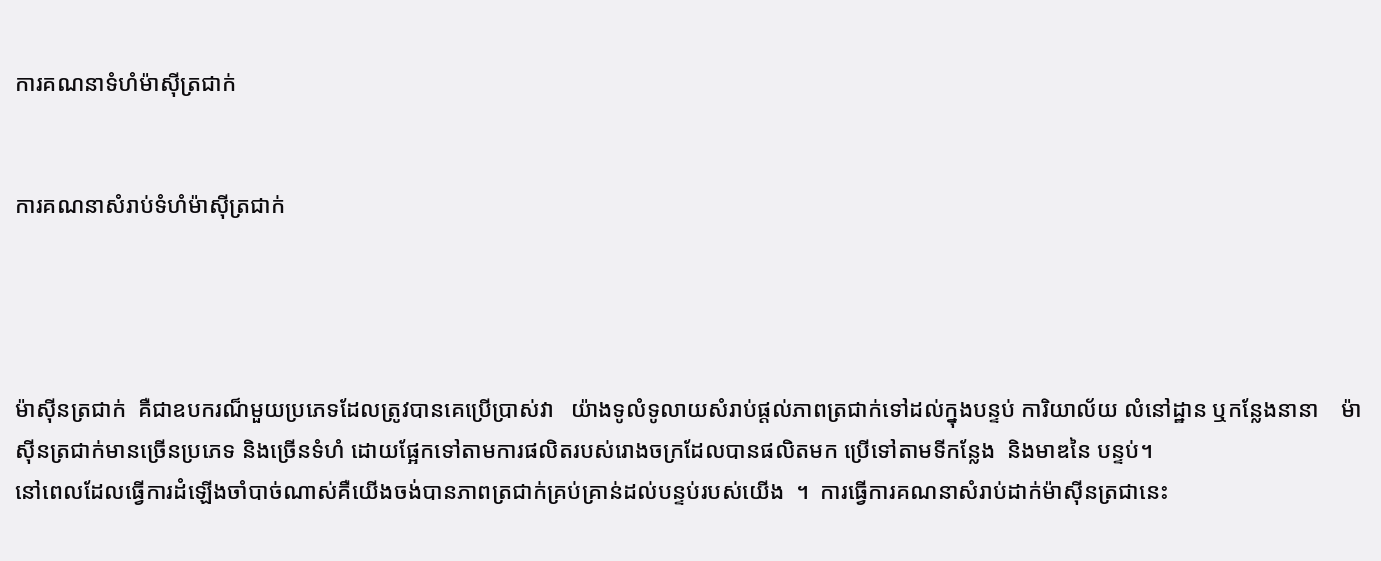ការគណនាទំហំម៉ាស៊ីត្រជាក់


ការគណនាសំរាប់ទំហំម៉ាស៊ីត្រជាក់




ម៉ាស៊ីនត្រជាក់  គឺជាឧបករណ៏មួយប្រភេទដែលត្រូវបានគេប្រើប្រាស់វា   យ៉ាងទូលំទូលាយសំរាប់ផ្តល់ភាពត្រជាក់ទៅដល់ក្នុងបន្ទប់ ការិយាល័យ លំនៅដ្ឋាន ឬកន្លែងនានា    ម៉ាស៊ីនត្រជាក់មានច្រើនប្រភេទ និងច្រើនទំហំ ដោយផ្អែកទៅតាមការផលិតរបស់រោងចក្រដែលបានផលិតមក ប្រើទៅតាមទីកន្លែង  និងមាឌនៃ បន្ទប់។
នៅពេលដែលធ្វើការដំឡើងចាំបាច់ណាស់គឺយើងចង់បានភាពត្រជាក់គ្រប់គ្រាន់ដល់បន្ទប់របស់យើង  ។  ការធ្វើការគណនាសំរាប់ដាក់ម៉ាស៊ីនត្រជានេះ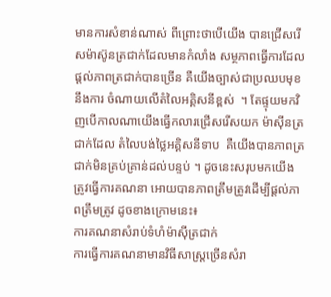មានការសំខាន់ណាស់ ពីព្រោះថាបើយើង បានជ្រើសរើសម៉ាស៊ូនត្រជាក់ដែលមានកំលាំង សម្ថភាពធ្វើការដែលផ្តល់ភាពត្រជាក់បានច្រើន គឺយើងច្បាស់ជាប្រឈបមុខនឹងការ ចំណាយលើតំលៃអគ្គិសនីខ្ពស់  ។ តែផ្ទុយមកវិញបើកាលណាយើងធ្វើកលារជ្រើសរើសយក ម៉ាស៊ីនត្រជាក់ដែល តំលៃបង់ថ្លៃអគ្គិសនីទាប  គឺយើងបានភាពត្រជាក់មិនគ្រប់គ្រាន់ដល់បន្ទប់ ។ ដូចនេះសរុបមកយើងត្រូវធ្វើការគណនា អោយបានភាពត្រឹមត្រូវដើម្បីផ្តល់ភាពត្រឹមត្រូវ ដូចខាងក្រោមនេះ៖
ការគណនាសំរាប់ទំហំម៉ាស៊ីត្រជាក់
ការធ្វើការគណនាមានវិធីសាស្ត្រច្រើនសំរា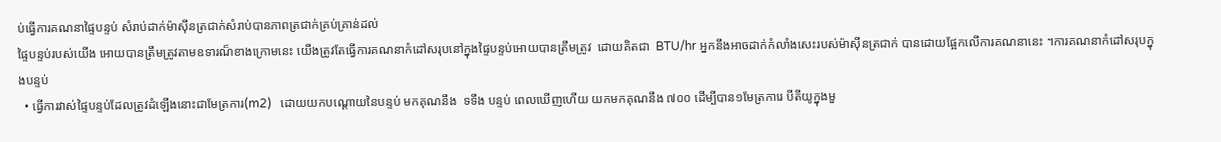ប់ធ្វើការគណនាផ្ទៃបន្ទប់ សំរាប់ដាក់ម៉ាស៊ីនត្រជាក់សំរាប់បានភាពត្រជាក់គ្រប់គ្រាន់ដល់
ផ្ទៃបន្ទប់របស់យើង អោយបានត្រឹមត្រូវតាមឧទារណ៏ខាងក្រោមនេះ យើងត្រូវតែធ្វើការគណនាកំដៅសរុបនៅក្នុងផ្ទៃបន្ទប់អោយបានត្រឹមត្រូវ  ដោយគិតជា  BTU/hr អ្នកនឹងអាចដាក់កំលាំងសេះរបស់ម៉ាស៊ីនត្រជាក់ បានដោយផ្អែកលើការគណនានេះ ។ការគណនាកំដៅសរុបក្នុងបន្ទប់
  • ធ្វើការវាស់ផ្ទៃបន្ទប់ដែលត្រូវដំឡើងនោះជាមែត្រការ(m2)   ដោយយកបណ្តោយនៃបន្ទប់ មកគុណនឹង  ទទឹង បន្ទប់ ពេលឃើញហើយ យកមកគុណនឹង ៧០០ ដើម្បីបាន១មែត្រការេ បីតីយូក្នុងមួ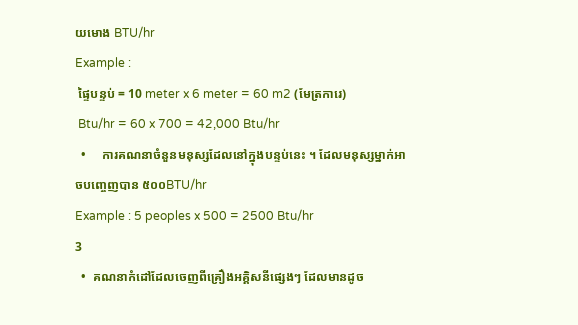យមោង BTU/hr
Example :
 ផ្ទៃបន្ទប់ = 10 meter x 6 meter = 60 m2 (មែត្រការេ)
 Btu/hr = 60 x 700 = 42,000 Btu/hr
  •     ការគណនាចំនួនមនុស្សដែលនៅក្នុងបន្ទប់នេះ ។ ដែលមនុស្សម្នាក់អាចបញ្ចេញបាន ៥០០BTU/hr
Example : 5 peoples x 500 = 2500 Btu/hr
3
  •  គណនាកំដៅដែលចេញពីគ្រឿងអគ្គិសនីផ្សេងៗ ដែលមានដូច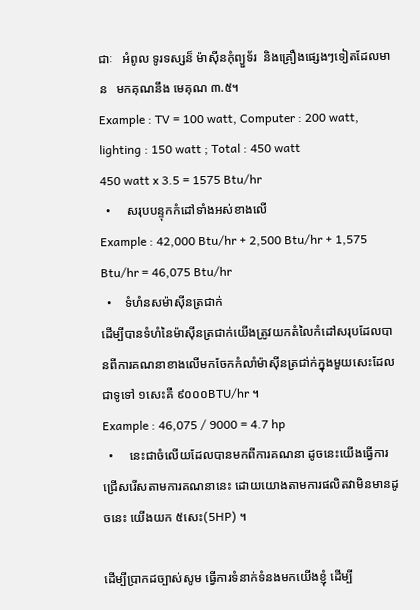ជាៈ   អំពូល ទូរទស្សន៏ ម៉ាស៊ីនកុំព្យួទ័រ  និងគ្រឿងផ្សេងៗទៀតដែលមាន   មកគុណនឹង មេគុណ ៣.៥។
Example : TV = 100 watt, Computer : 200 watt, lighting : 150 watt ; Total : 450 watt
450 watt x 3.5 = 1575 Btu/hr
  •     សរុបបន្ទុកកំដៅទាំងអស់ខាងលើ
Example : 42,000 Btu/hr + 2,500 Btu/hr + 1,575 Btu/hr = 46,075 Btu/hr
  •    ទំហំនសម៉ាស៊ីនត្រជាក់
ដើម្បីបានទំហំនៃម៉ាស៊ីនត្រជាក់យើងត្រូវយកតំលៃកំដៅសរុបដែលបានពីការគណនាខាងលើមកចែកកំលាំម៉ាស៊ីនត្រជា់ក់ក្នុងមួយសេះដែលជាទូទៅ ១សេះគឺ ៩០០០BTU/hr ។
Example : 46,075 / 9000 = 4.7 hp
  •     នេះជាចំលើយដែលបានមកពីការគណនា ដូចនេះយើងធ្វើការជ្រើសរើសតាមការគណនានេះ ដោយយោងតាមការផលិតវាមិនមានដូចនេះ យើងយក ៥សេះ(5HP) ។

ដើម្បីប្រាកដច្បាស់សូម ធ្វើការទំនាក់ទំនងមកយើងខ្ញុំ ដើម្បី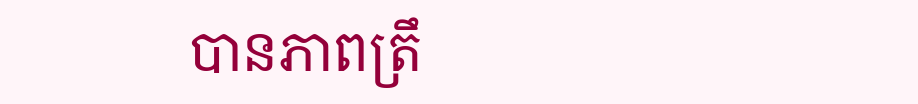បានភាពត្រឹ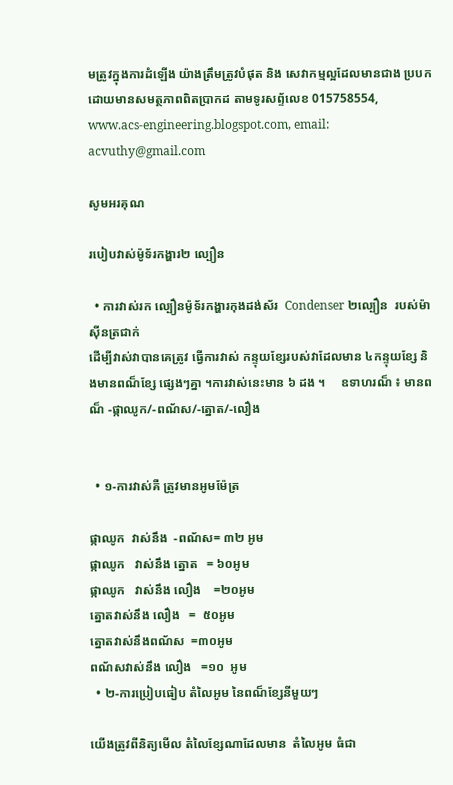មត្រូវក្នុងការដំឡើង យ៉ាងត្រឹមត្រូវបំផុត និង សេវាកម្មល្អដែលមានជាង ប្របកដោយមានសមត្ថភាពពិតប្រាកដ តាមទូរសព្ទ័លេខ 015758554,  www.acs-engineering.blogspot.com, email: acvuthy@gmail.com

សូមអរគុណ

របៀបវាស់ម៉ូទ័រកង្ហារ២ ល្បឿន

  • ការវាស់រក ល្បឿនម៉ូទ័រកង្ហារកុងដង់ស័រ  Condenser ២ល្បឿន  របស់ម៉ាស៊ីនត្រជាក់
ដើម្បីវាស់វាបានគេត្រូវ ធ្វើការវាស់ កន្ទុយខ្សែរបស់វាដែលមាន ៤កន្ទុយខ្សែ និងមានពណ៏ខ្សែ ផ្សេងៗគ្នា ។ការវាស់នេះមាន ៦ ដង ។     ឧទាហរណ៏ ៖ មានពណ៏ -ផ្កាឈូក/-ពណ័ស/-ត្នោត/-លឿង


  • ១-ការវាស់គឺ ត្រូវមានអូមម៉ែត្រ

ផ្កាឈូក  វាស់នឹង  -ពណ័ស= ៣២ អូម
ផ្កាឈូក   វាស់នឹង ត្នោត   = ៦០អូម
ផ្កាឈូក   វាស់នឹង លឿង    =២០អូម
ត្នោតវាស់នឹង លឿង   =  ៥០អូម
ត្នោតវាស់នឹងពណ័ស  =៣០អូម
ពណ័សវាស់នឹង លឿង   =១០  អូម
  • ២-ការប្រៀបធៀប តំលៃអូម នៃពណ៏ខ្សែនីមួយៗ

យើងត្រូវពីនិត្យមើល តំលៃខ្សែណាដែលមាន  តំលៃអូម ធំជា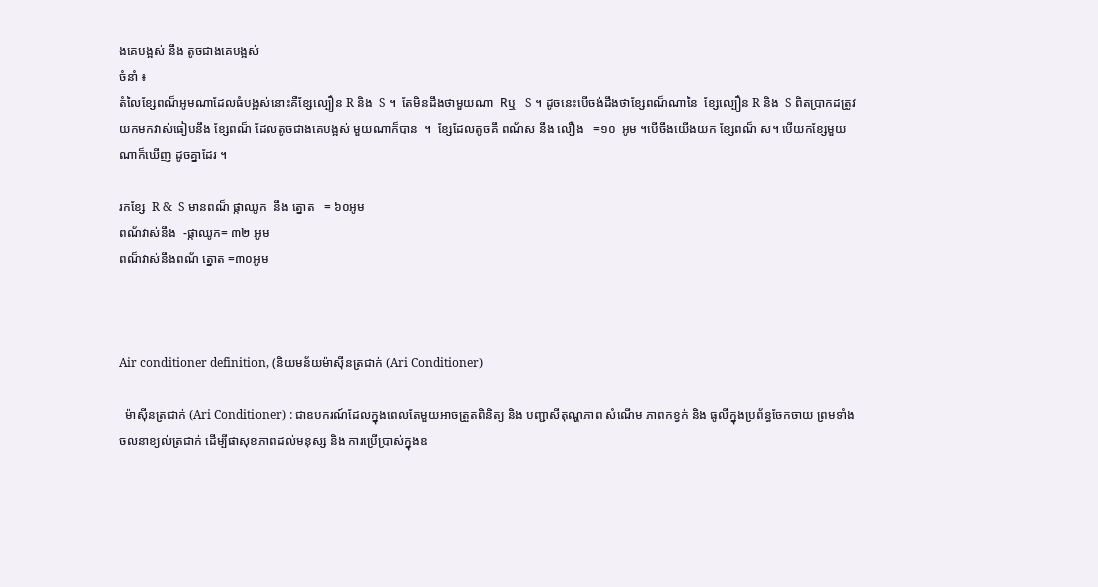ងគេបង្អស់ នឹង តូចជាងគេបង្អស់
ចំនាំ ៖
តំលៃខ្សែពណ៏អូមណាដែលធំបង្អស់នោះគឺខ្សែល្បឿន R និង  S ។  តែមិនដឹងថាមួយណា  Rឬ   S ។ ដូចនេះបើចង់ដឹងថាខ្សែពណ៏ណានៃ  ខ្សែល្បឿន R និង  S ពិតប្រាកដត្រូវ យកមកវាស់ធៀបនឹង ខ្សែពណ៏ ដែលតូចជាងគេបង្អស់ មួយណាក៏បាន  ។  ខ្សែដែលតូចគឹ ពណ័ស នឹង លឿង   =១០  អូម ។បើចឹងយើងយក ខ្សែពណ៏ ស។ បើយកខ្សែមួយណាក៏ឃើញ ដូចគ្នាដែរ ។

រកខ្សែ  R &  S មានពណ៏ ផ្កាឈូក  នឹង ត្នោត   = ៦០អូម
ពណ័វាស់នឹង  -ផ្កាឈូក= ៣២ អូម
ពណ៏វាស់នឹងពណ័ ត្នោត =៣០អូម



Air conditioner definition, (និយមន័យម៉ាស៊ីនត្រជាក់ (Ari Conditioner)

  ម៉ាស៊ីនត្រជាក់ (Ari Conditioner) : ជាឧបករណ៍ដែលក្នុងពេលតែមួយអាចត្រួតពិនិត្យ និង បញ្ជាសីតុណ្ហភាព សំណើម ភាពកខ្វក់ និង ធូលីក្នុងប្រព័ន្ធចែកចាយ ព្រមទាំងចលនាខ្យល់ត្រជាក់ ដើម្បីផាសុខភាពដល់មនុស្ស និង ការប្រើប្រាស់ក្នុងឧ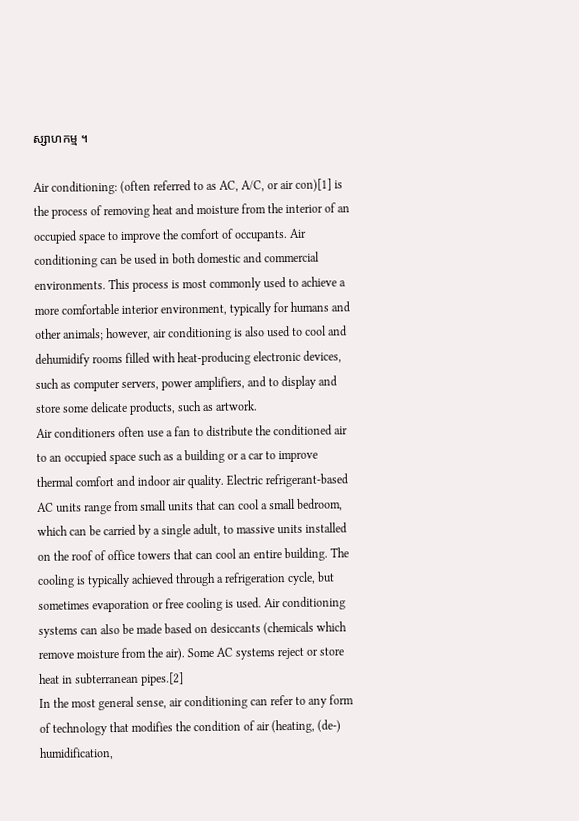ស្សាហកម្ម ។

Air conditioning: (often referred to as AC, A/C, or air con)[1] is the process of removing heat and moisture from the interior of an occupied space to improve the comfort of occupants. Air conditioning can be used in both domestic and commercial environments. This process is most commonly used to achieve a more comfortable interior environment, typically for humans and other animals; however, air conditioning is also used to cool and dehumidify rooms filled with heat-producing electronic devices, such as computer servers, power amplifiers, and to display and store some delicate products, such as artwork.
Air conditioners often use a fan to distribute the conditioned air to an occupied space such as a building or a car to improve thermal comfort and indoor air quality. Electric refrigerant-based AC units range from small units that can cool a small bedroom, which can be carried by a single adult, to massive units installed on the roof of office towers that can cool an entire building. The cooling is typically achieved through a refrigeration cycle, but sometimes evaporation or free cooling is used. Air conditioning systems can also be made based on desiccants (chemicals which remove moisture from the air). Some AC systems reject or store heat in subterranean pipes.[2]
In the most general sense, air conditioning can refer to any form of technology that modifies the condition of air (heating, (de-) humidification,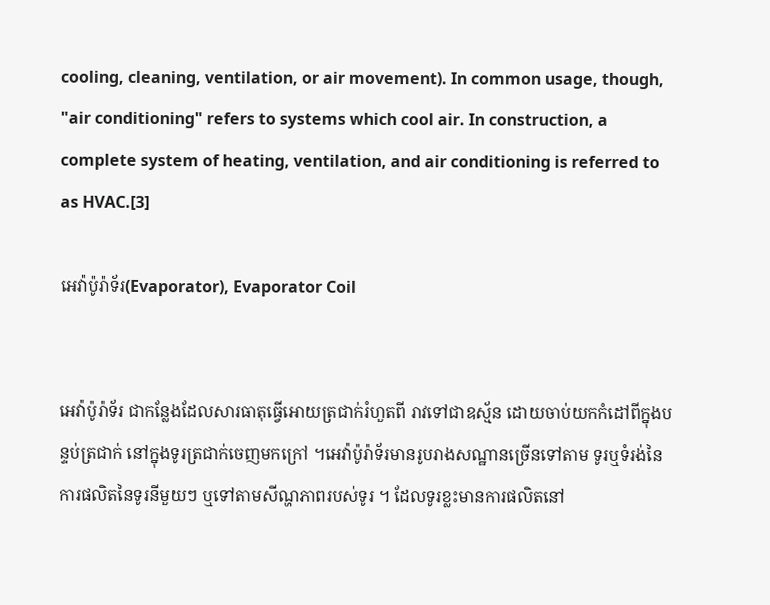cooling, cleaning, ventilation, or air movement). In common usage, though, "air conditioning" refers to systems which cool air. In construction, a complete system of heating, ventilation, and air conditioning is referred to as HVAC.[3]

អេវ៉ាប៉ូរ៉ាទ័រ(Evaporator), Evaporator Coil


អេវ៉ាប៉ូរ៉ាទ័រ ជាកន្លែងដែលសារធាតុធ្វើអោយត្រជាក់រំហួតពី រាវទៅជាឧស្ម័ន ដោយចាប់យកកំដៅពីក្នុងបន្ទប់ត្រជាក់ នៅក្នុងទូរត្រជាក់ចេញមកក្រៅ ។អេវ៉ាប៉ូរ៉ាទ័រមានរូបរាងសណ្ឋានច្រើនទៅតាម ទូរឬទំរង់នៃ ការផលិតនៃទូរនីមួយៗ ឬទៅតាមសីណ្ហភាពរបស់ទូរ ។ ដែលទូរខ្លះមានការផលិតនៅ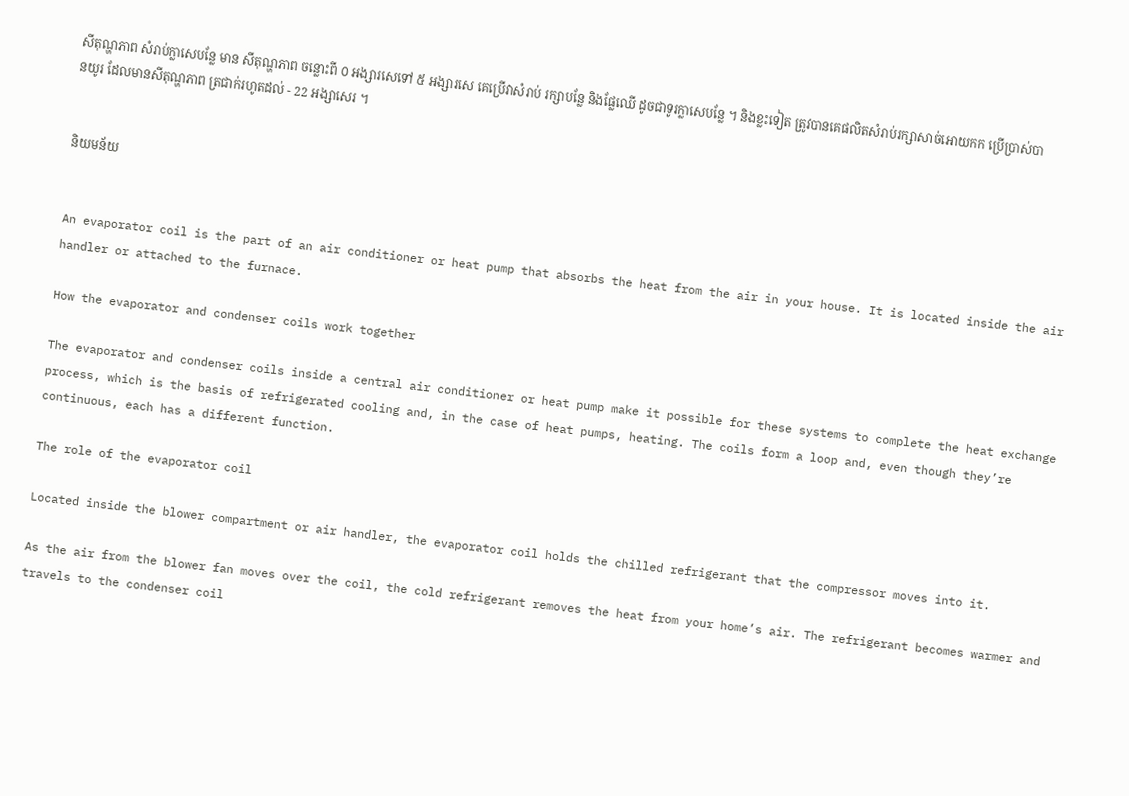សីតុណ្ហភាព សំរាប់ក្លាសេបន្លែ មាន សីតុណ្ហភាព ចន្លោះពី ០ អង្សារសេទៅ ៥ អង្សារសេ គេប្រើវាសំរាប់ រក្សាបន្លែ និងផ្លែឈើ ដូចជាទូរក្លាសេបន្លែ ។ និងខ្លះទៀត ត្រូវបានគេផលិតសំរាប់រក្សាសាច់អោយកក ប្រើប្រាស់បានយូរ ដែលមានសីតុណ្ហភាព ត្រជាក់រហូតដល់ - 22 អង្សាសេរ ។


និយមន័យ


An evaporator coil is the part of an air conditioner or heat pump that absorbs the heat from the air in your house. It is located inside the air handler or attached to the furnace.

How the evaporator and condenser coils work together

The evaporator and condenser coils inside a central air conditioner or heat pump make it possible for these systems to complete the heat exchange process, which is the basis of refrigerated cooling and, in the case of heat pumps, heating. The coils form a loop and, even though they’re continuous, each has a different function.

The role of the evaporator coil

Located inside the blower compartment or air handler, the evaporator coil holds the chilled refrigerant that the compressor moves into it.

As the air from the blower fan moves over the coil, the cold refrigerant removes the heat from your home’s air. The refrigerant becomes warmer and travels to the condenser coil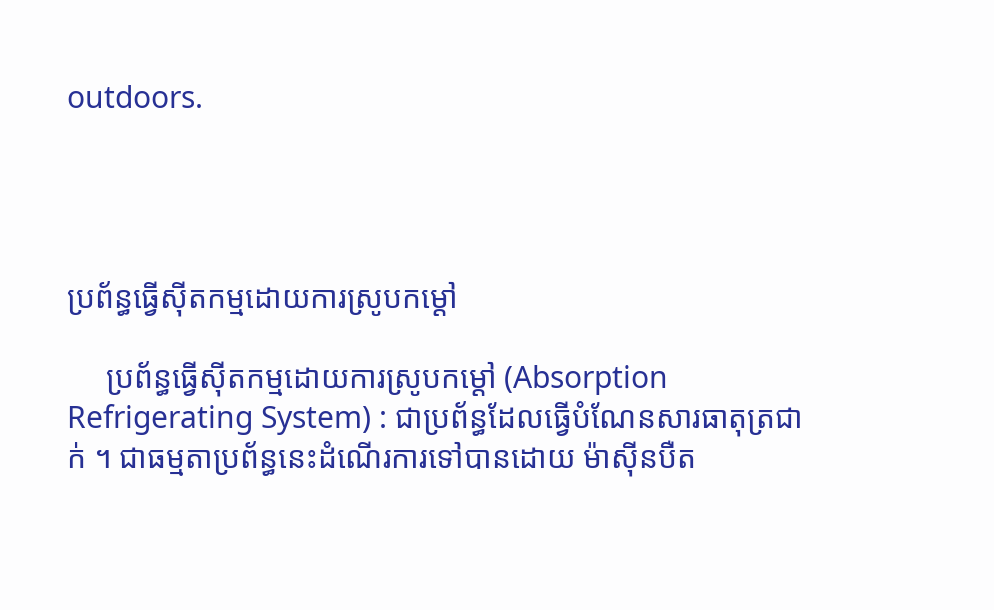outdoors.




ប្រព័ន្ធធ្វើស៊ីតកម្មដោយការស្រូបកម្ដៅ

     ប្រព័ន្ធធ្វើស៊ីតកម្មដោយការស្រូបកម្ដៅ (Absorption Refrigerating System) : ជាប្រព័ន្ធដែលធ្វើបំណែនសារធាតុត្រជាក់ ។ ជាធម្មតាប្រព័ន្ធនេះដំណើរការទៅបានដោយ ម៉ាស៊ីនបឺត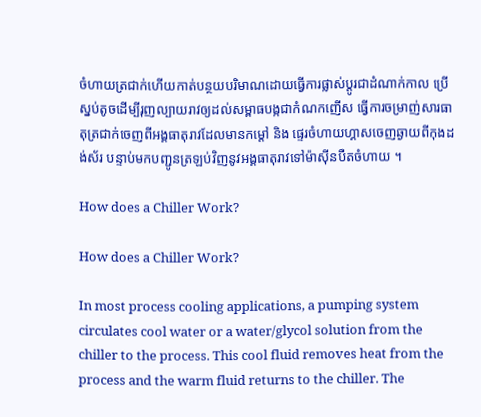ចំហាយត្រជាក់ហើយកាត់បន្ថយបរិមាណដោយធ្វើការផ្លាស់ប្តូរជាដំណាក់កាល ប្រើស្នប់តូចដើម្បីរុញល្បាយរាវឲ្យដល់សម្ពាធបង្កជាកំណកញើស ធ្វើការចម្រាញ់សារធាតុត្រជាក់ចេញពីអង្គធាតុរាវដែលមានកម្តៅ និង ផ្ទេរចំហាយហ្គាសចេញឆ្ងាយពីកុងដង់ស័រ បន្ទាប់មកបញ្ជូនត្រឡប់វិញនូវអង្គធាតុរាវទៅម៉ាស៊ីនបឺតចំហាយ ។

How does a Chiller Work?

How does a Chiller Work?

In most process cooling applications, a pumping system circulates cool water or a water/glycol solution from the chiller to the process. This cool fluid removes heat from the process and the warm fluid returns to the chiller. The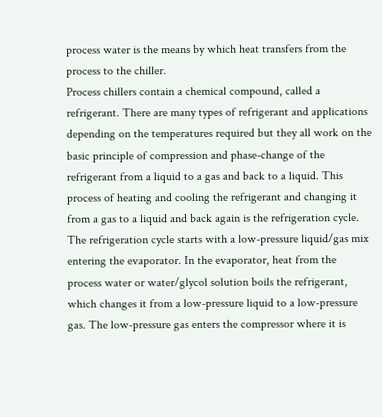process water is the means by which heat transfers from the process to the chiller.
Process chillers contain a chemical compound, called a refrigerant. There are many types of refrigerant and applications depending on the temperatures required but they all work on the basic principle of compression and phase-change of the refrigerant from a liquid to a gas and back to a liquid. This process of heating and cooling the refrigerant and changing it from a gas to a liquid and back again is the refrigeration cycle.
The refrigeration cycle starts with a low-pressure liquid/gas mix entering the evaporator. In the evaporator, heat from the process water or water/glycol solution boils the refrigerant, which changes it from a low-pressure liquid to a low-pressure gas. The low-pressure gas enters the compressor where it is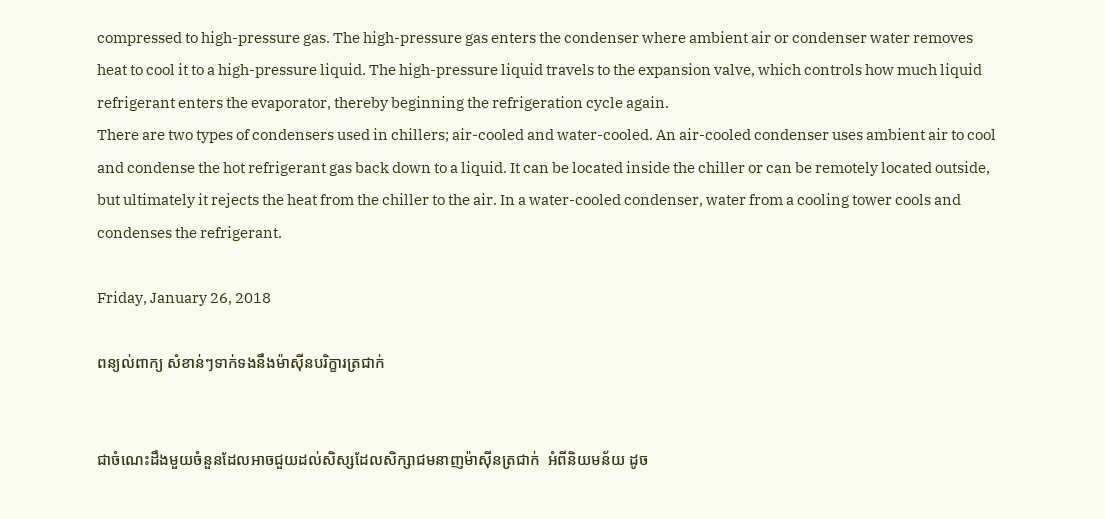compressed to high-pressure gas. The high-pressure gas enters the condenser where ambient air or condenser water removes heat to cool it to a high-pressure liquid. The high-pressure liquid travels to the expansion valve, which controls how much liquid refrigerant enters the evaporator, thereby beginning the refrigeration cycle again.
There are two types of condensers used in chillers; air-cooled and water-cooled. An air-cooled condenser uses ambient air to cool and condense the hot refrigerant gas back down to a liquid. It can be located inside the chiller or can be remotely located outside, but ultimately it rejects the heat from the chiller to the air. In a water-cooled condenser, water from a cooling tower cools and condenses the refrigerant.

Friday, January 26, 2018

ពន្យល់ពាក្យ សំខាន់ៗទាក់ទងនឹងម៉ាស៊ីនបរិក្ខារត្រជាក់


ជាចំណេះដឹងមួយចំនួនដែលអាចជួយដល់សិស្សដែលសិក្សាជមនាញម៉ាស៊ីនត្រជាក់  អំពីនិយមន័យ ដូច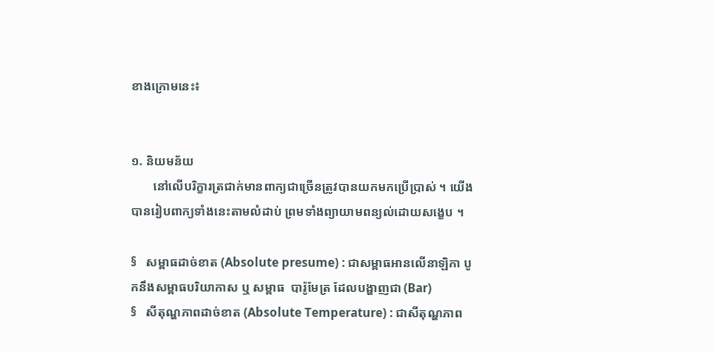ខាងក្រោមនេះ៖


១. និយមន័យ
       នៅលើបរិក្ខារត្រជាក់មានពាក្យជាច្រើនត្រូវបានយកមកប្រើប្រាស់ ។ យើងបានរៀបពាក្យទាំងនេះតាមលំដាប់ ព្រមទាំងព្យាយាមពន្យល់ដោយសង្ខេប ។

§   សម្ពាធដាច់ខាត (Absolute presume) : ជាសម្ពាធអានលើនាឡិកា បូកនឹងសម្ពាធបរិយាកាស ឬ សម្ពាធ  បារ៉ូមែត្រ ដែលបង្ហាញជា (Bar)
§   សីតុណ្ហភាពដាច់ខាត (Absolute Temperature) : ជាសីតុណ្ហភាព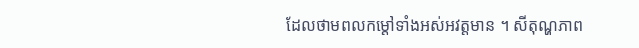ដែលថាមពលកម្ដៅទាំងអស់អវត្តមាន ។ សីតុណ្ហភាព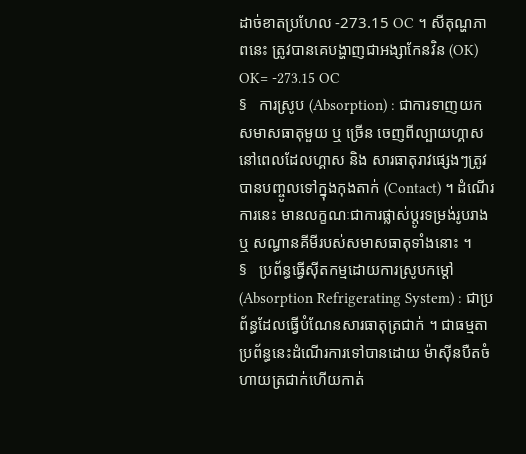ដាច់ខាតប្រហែល -273.15 OC ។ សីតុណ្ហភាពនេះ ត្រូវបានគេបង្ហាញជាអង្សាកែនវិន (OK) OK= -273.15 OC
§   ការស្រូប (Absorption) : ជាការទាញយកសមាសធាតុមួយ ឬ ច្រើន ចេញពីល្បាយហ្គាសនៅពេលដែលហ្គាស និង សារធាតុរាវផ្សេងៗត្រូវបានបញ្ចូលទៅក្នុងកុងតាក់ (Contact) ។ ដំណើរការនេះ មានលក្ខណៈជាការផ្លាស់ប្តូរទម្រង់រូបរាង ឬ សណ្ធានគីមីរបស់សមាសធាតុទាំងនោះ ។
§   ប្រព័ន្ធធ្វើស៊ីតកម្មដោយការស្រូបកម្ដៅ (Absorption Refrigerating System) : ជាប្រព័ន្ធដែលធ្វើបំណែនសារធាតុត្រជាក់ ។ ជាធម្មតាប្រព័ន្ធនេះដំណើរការទៅបានដោយ ម៉ាស៊ីនបឺតចំហាយត្រជាក់ហើយកាត់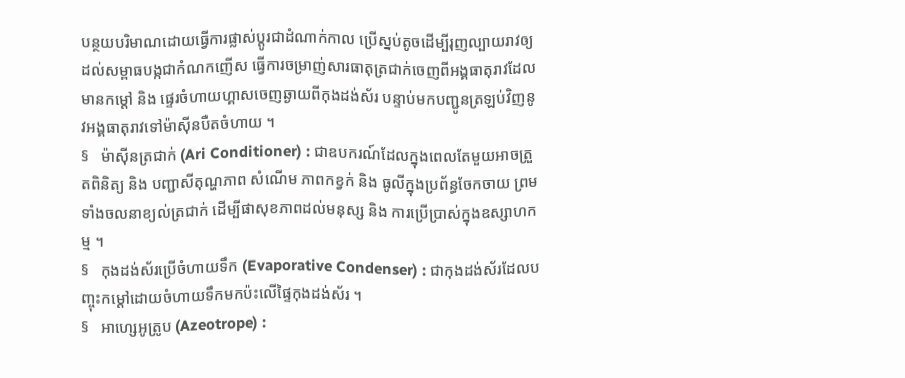បន្ថយបរិមាណដោយធ្វើការផ្លាស់ប្តូរជាដំណាក់កាល ប្រើស្នប់តូចដើម្បីរុញល្បាយរាវឲ្យដល់សម្ពាធបង្កជាកំណកញើស ធ្វើការចម្រាញ់សារធាតុត្រជាក់ចេញពីអង្គធាតុរាវដែលមានកម្តៅ និង ផ្ទេរចំហាយហ្គាសចេញឆ្ងាយពីកុងដង់ស័រ បន្ទាប់មកបញ្ជូនត្រឡប់វិញនូវអង្គធាតុរាវទៅម៉ាស៊ីនបឺតចំហាយ ។
§   ម៉ាស៊ីនត្រជាក់ (Ari Conditioner) : ជាឧបករណ៍ដែលក្នុងពេលតែមួយអាចត្រួតពិនិត្យ និង បញ្ជាសីតុណ្ហភាព សំណើម ភាពកខ្វក់ និង ធូលីក្នុងប្រព័ន្ធចែកចាយ ព្រមទាំងចលនាខ្យល់ត្រជាក់ ដើម្បីផាសុខភាពដល់មនុស្ស និង ការប្រើប្រាស់ក្នុងឧស្សាហកម្ម ។
§   កុងដង់ស័រប្រើចំហាយទឹក (Evaporative Condenser) : ជាកុងដង់ស័រដែលបញ្ចុះកម្ដៅដោយចំហាយទឹកមកប៉ះលើផ្ទៃកុងដង់ស័រ ។
§   អាហ្សេអូត្រូប (Azeotrope) :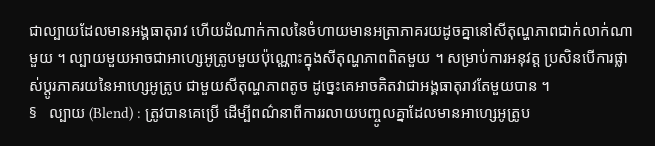ជាល្បាយដែលមានអង្គធាតុរាវ ហើយដំណាក់កាលនៃចំហាយមានអត្រាភាគរយដូចគ្នានៅសីតុណ្ហភាពជាក់លាក់ណាមួយ ។ ល្បាយមួយអាចជាអាហ្សេអូត្រូបមួយប៉ុណ្ណោះក្នុងសីតុណ្ហភាពពិតមួយ ។ សម្រាប់ការអនុវត្ត ប្រសិនបើការផ្លាស់ប្តូរភាគរយនៃអាហ្សេអូត្រូប ជាមួយសីតុណ្ហភាពតូច ដូច្នេះគេអាចគិតវាជាអង្គធាតុរាវតែមួយបាន ។
§   ល្បាយ (Blend) : ត្រូវបានគេប្រើ ដើម្បីពណ៌នាពីការរលាយបញ្ចូលគ្នាដែលមានអាហ្សេអូត្រូប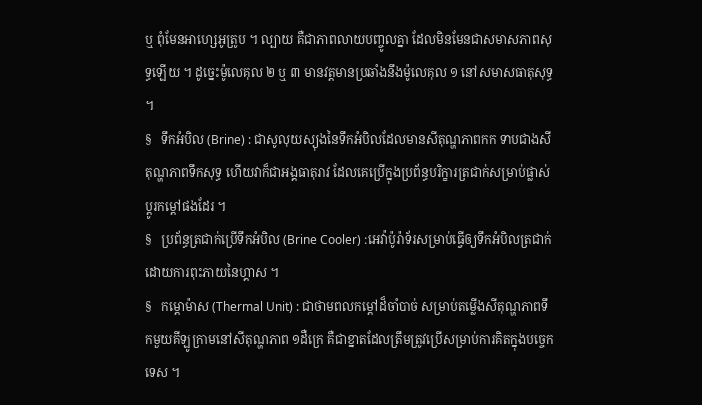ឬ ពុំមែនអាហ្សេអូត្រូប ។ ល្បាយ គឺជាភាពលាយបញ្ចូលគ្នា ដែលមិនមែនជាសមាសភាពសុទ្ធឡើយ ។ ដូច្នេះម៉ូលេគុល ២ ឬ ៣ មានវត្តមានប្រឆាំងនឹងម៉ូលេគុល ១ នៅសមាសធាតុសុទ្ធ ។
§   ទឹកអំបិល (Brine) : ជាសូលុយស្យុងនៃទឹកអំបិលដែលមានសីតុណ្ហភាពកក ទាបជាងសីតុណ្ហភាពទឹកសុទ្ធ ហើយវាក៏ជាអង្គធាតុរាវ ដែលគេប្រើក្នុងប្រព័ន្ធបរិក្ខារត្រជាក់សម្រាប់ផ្លាស់ប្តូរកម្ដៅផងដែរ ។
§   ប្រព័ន្ធត្រជាក់ប្រើទឹកអំបិល (Brine Cooler) :អេវ៉ាប៉ូរ៉ាទ័រសម្រាប់ធ្វើឲ្យទឹកអំបិលត្រជាក់ ដោយការពុះភាយនៃហ្គាស ។
§   កម្ដោម៉ាស (Thermal Unit) : ជាថាមពលកម្ដៅដ៏ចាំបាច់ សម្រាប់តម្លើងសីតុណ្ហភាពទឹកមួយគីឡូក្រាមនៅសីតុណ្ហភាព ១ដឺក្រេ គឺជាខ្នាតដែលត្រឹមត្រូវប្រើសម្រាប់ការគិតក្នុងបច្ចេកទេស ។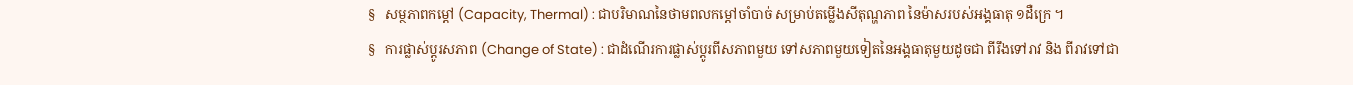§   សម្ថភាពកម្ដៅ (Capacity, Thermal) : ជាបរិមាណនៃថាមពលកម្ដៅចាំបាច់ សម្រាប់តម្លើងសីតុណ្ហភាព នៃម៉ាសរបស់អង្គធាតុ ១ដឺក្រេ ។
§   ការផ្លាស់ប្តូរសភាព (Change of State) : ជាដំណើរការផ្លាស់ប្តូរពីសភាពមួយ ទៅសភាពមួយទៀតនៃអង្គធាតុមួយដូចជា ពីរឹងទៅរាវ និង ពីរាវទៅជា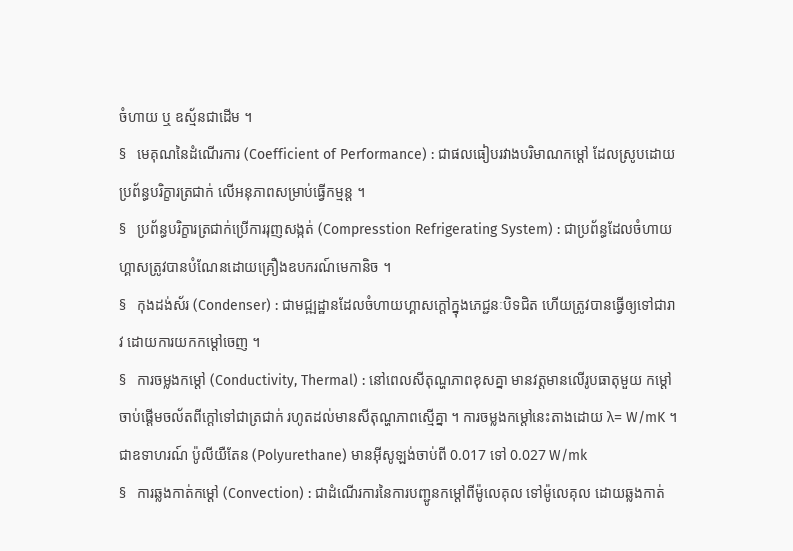ចំហាយ ឬ ឧស្ម័នជាដើម ។
§   មេគុណនៃដំណើរការ (Coefficient of Performance) : ជាផលធៀបរវាងបរិមាណកម្ដៅ ដែលស្រូបដោយប្រព័ន្ធបរិក្ខារត្រជាក់ លើអនុភាពសម្រាប់ធ្វើកម្មន្ត ។
§   ប្រព័ន្ធបរិក្ខារត្រជាក់ប្រើការរុញសង្កត់ (Compresstion Refrigerating System) : ជាប្រព័ន្ធដែលចំហាយហ្គាសត្រូវបានបំណែនដោយគ្រឿងឧបករណ៍មេកានិច ។
§   កុងដង់ស័រ (Condenser) : ជាមជ្ឍដ្ឋានដែលចំហាយហ្គាសក្តៅក្នុងភេជ្ជនៈបិទជិត ហើយត្រូវបានធ្វើឲ្យទៅជារាវ ដោយការយកកម្ដៅចេញ ។
§   ការចម្លងកម្ដៅ (Conductivity, Thermal) : នៅពេលសីតុណ្ហភាពខុសគ្នា មានវត្តមានលើរូបធាតុមួយ កម្ដៅចាប់ផ្តើមចល័តពីក្តៅទៅជាត្រជាក់ រហូតដល់មានសីតុណ្ហភាពស្មើគ្នា ។ ការចម្លងកម្តៅនេះតាងដោយ λ= W/mK ។ ជាឧទាហរណ៍ ប៉ូលីយឺតែន (Polyurethane) មានអ៊ីសូឡង់ចាប់ពី 0.017 ទៅ 0.027 W/mk
§   ការឆ្លងកាត់កម្ដៅ (Convection) : ជាដំណើរការនៃការបញ្ជូនកម្ដៅពីម៉ូលេគុល ទៅម៉ូលេគុល ដោយឆ្លងកាត់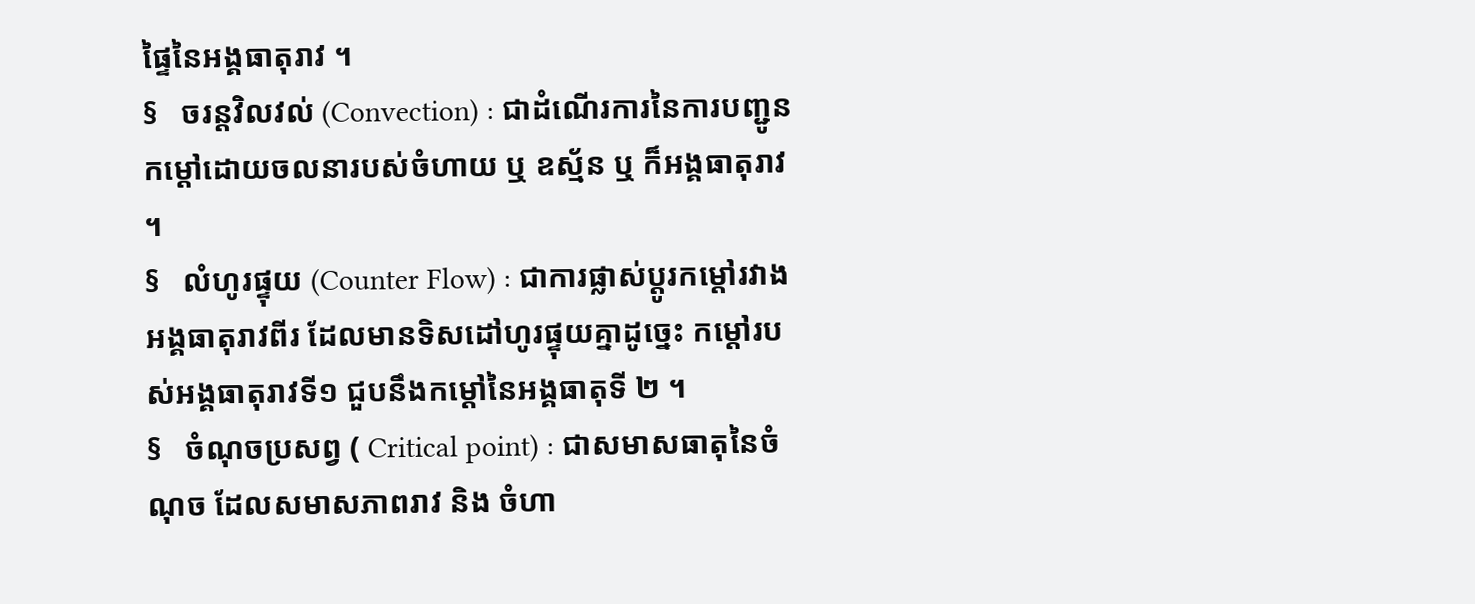ផ្ទៃនៃអង្គធាតុរាវ ។
§   ចរន្តវិលវល់ (Convection) : ជាដំណើរការនៃការបញ្ជូនកម្តៅដោយចលនារបស់ចំហាយ ឬ ឧស្ម័ន ឬ ក៏អង្គធាតុរាវ ។
§   លំហូរផ្ទុយ (Counter Flow) : ជាការផ្លាស់ប្តូរកម្តៅរវាងអង្គធាតុរាវពីរ ដែលមានទិសដៅហូរផ្ទុយគ្នាដូច្នេះ កម្តៅរបស់អង្គធាតុរាវទី១ ជួបនឹងកម្តៅនៃអង្គធាតុទី ២ ។
§   ចំណុចប្រសព្វ ( Critical point) : ជាសមាសធាតុនៃចំណុច ដែលសមាសភាពរាវ និង ចំហា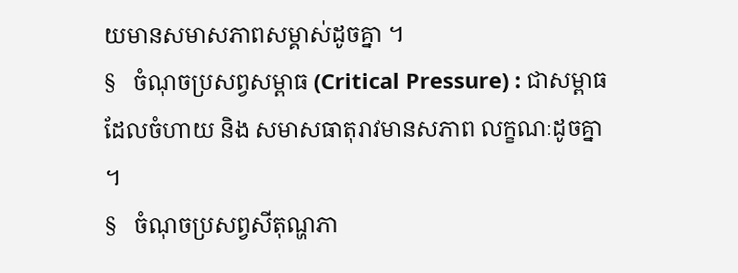យមានសមាសភាពសម្គាស់ដូចគ្នា ។
§   ចំណុចប្រសព្វសម្ពាធ (Critical Pressure) : ជាសម្ពាធដែលចំហាយ និង សមាសធាតុរាវមានសភាព លក្ខណៈដូចគ្នា ។
§   ចំណុចប្រសព្វសីតុណ្ហភា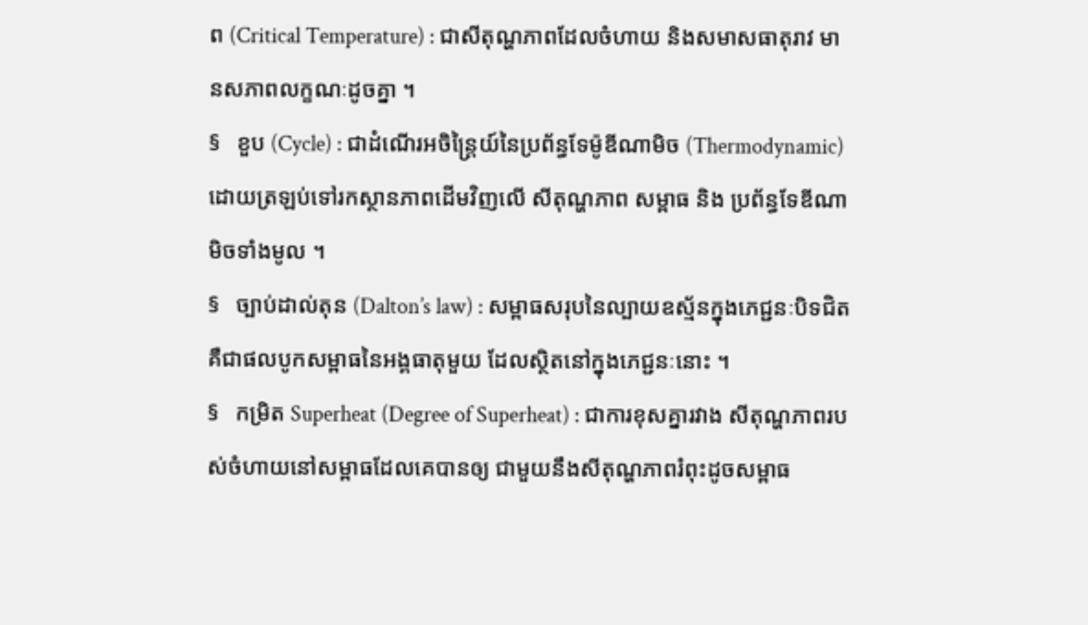ព (Critical Temperature) : ជាសីតុណ្ហភាពដែលចំហាយ និងសមាសធាតុរាវ មានសភាពលក្ខណៈដូចគ្នា ។
§   ខួប (Cycle) : ជាដំណើរអចិន្ត្រៃយ៍នៃប្រព័ន្ធទែម៉ូឌីណាមិច (Thermodynamic) ដោយត្រឡប់ទៅរកស្ថានភាពដើមវិញលើ សីតុណ្ហភាព សម្ពាធ និង ប្រព័ន្ធទែឌីណាមិចទាំងមូល ។
§   ច្បាប់ដាល់តុន (Dalton’s law) : សម្ពាធសរុបនៃល្បាយឧស្ម័នក្នុងភេជ្ជនៈបិទជិត គឺជាផលបូកសម្ពាធនៃអង្គធាតុមួយ ដែលស្ថិតនៅក្នុងភេជ្ជនៈនោះ ។
§   កម្រិត Superheat (Degree of Superheat) : ជាការខុសគ្នារវាង សីតុណ្ហភាពរបស់ចំហាយនៅសម្ពាធដែលគេបានឲ្យ ជាមួយនឹងសីតុណ្ហភាពរំពុះដូចសម្ពាធ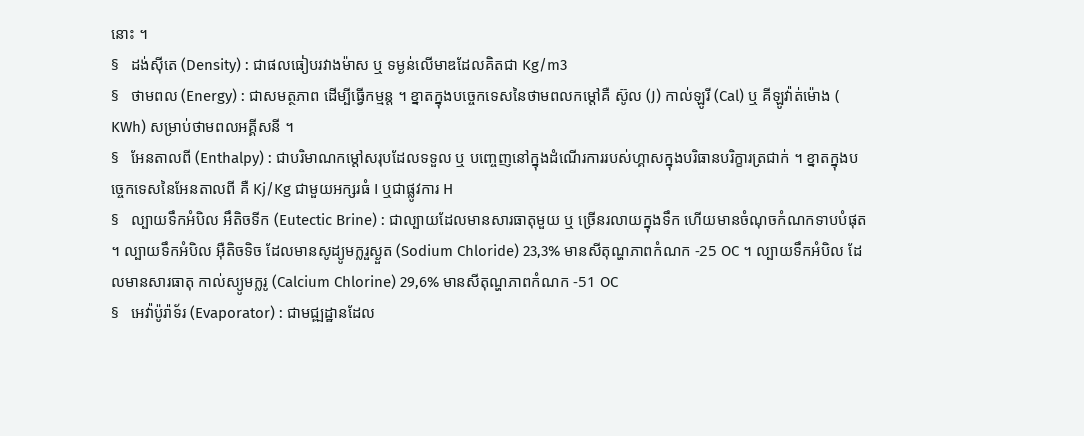នោះ ។
§   ដង់ស៊ីតេ (Density) : ជាផលធៀបរវាងម៉ាស ឬ ទម្ងន់លើមាឌដែលគិតជា Kg/m3
§   ថាមពល (Energy) : ជាសមត្ថភាព ដើម្បីធ្វើកម្មន្ត ។ ខ្នាតក្នុងបច្ចេកទេសនៃថាមពលកម្តៅគឺ ស៊ូល (J) កាល់ឡូរី (Cal) ឬ គីឡូវ៉ាត់ម៉ោង ( KWh) សម្រាប់ថាមពលអគ្គីសនី ។
§   អែនតាលពី (Enthalpy) : ជាបរិមាណកម្តៅសរុបដែលទទួល ឬ បញ្ចេញនៅក្នុងដំណើរការរបស់ហ្គាសក្នុងបរិធានបរិក្ខារត្រជាក់ ។ ខ្នាតក្នុងបច្ចេកទេសនៃអែនតាលពី គឺ Kj/Kg ជាមួយអក្សរធំ I ឬជាផ្លូវការ H
§   ល្បាយទឹកអំបិល អឹតិចទីក (Eutectic Brine) : ជាល្បាយដែលមានសារធាតុមួយ ឬ ច្រើនរលាយក្នុងទឹក ហើយមានចំណុចកំណកទាបបំផុត ។ ល្បាយទឹកអំបិល អ៊ឺតិចទិច ដែលមានសូដ្យូមក្លរួស្ងួត (Sodium Chloride) 23,3% មានសីតុណ្ហភាពកំណក -25 OC ។ ល្បាយទឹកអំបិល ដែលមានសារធាតុ កាល់ស្យូមក្លរូ (Calcium Chlorine) 29,6% មានសីតុណ្ហភាពកំណក -51 OC
§   អេវ៉ាប៉ូរ៉ាទ័រ (Evaporator) : ជាមជ្ឍដ្ឋានដែល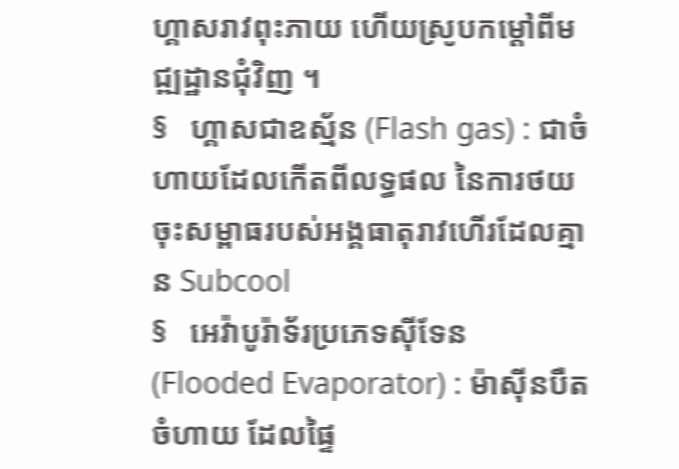ហ្គាសរាវពុះភាយ ហើយស្រូបកម្ដៅពីមជ្ឍដ្ឋានជុំវិញ ។
§   ហ្គាសជាឧស្ម័ន (Flash gas) : ជាចំហាយដែលកើតពីលទ្ធផល នៃការថយចុះសម្ពាធរបស់អង្គធាតុរាវហើរដែលគ្មាន Subcool
§   អេវ៉ាបូរ៉ាទ័រប្រភេទស៊ីទែន (Flooded Evaporator) : ម៉ាស៊ីនបឺតចំហាយ ដែលផ្ទៃ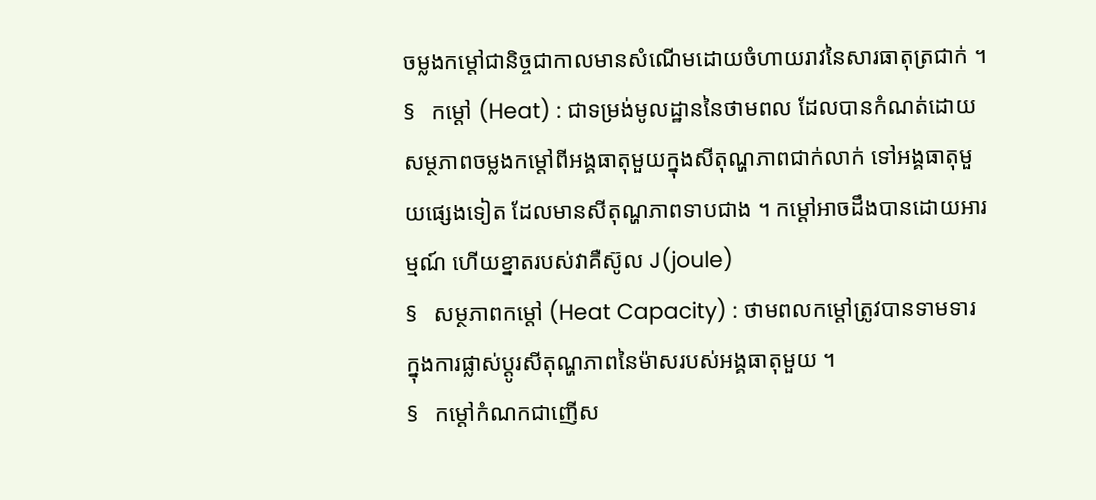ចម្លងកម្ដៅជានិច្ចជាកាលមានសំណើមដោយចំហាយរាវនៃសារធាតុត្រជាក់ ។
§   កម្ដៅ (Heat) : ជាទម្រង់មូលដ្ឋាននៃថាមពល ដែលបានកំណត់ដោយសម្ថភាពចម្លងកម្តៅពីអង្គធាតុមួយក្នុងសីតុណ្ហភាពជាក់លាក់ ទៅអង្គធាតុមួយផ្សេងទៀត ដែលមានសីតុណ្ហភាពទាបជាង ។ កម្តៅអាចដឹងបានដោយអារម្មណ៍ ហើយខ្នាតរបស់វាគឺស៊ូល J(joule)
§   សម្ថភាពកម្ដៅ (Heat Capacity) : ថាមពលកម្ដៅត្រូវបានទាមទារ ក្នុងការផ្លាស់ប្តូរសីតុណ្ហភាពនៃម៉ាសរបស់អង្គធាតុមួយ ។
§   កម្តៅកំណកជាញើស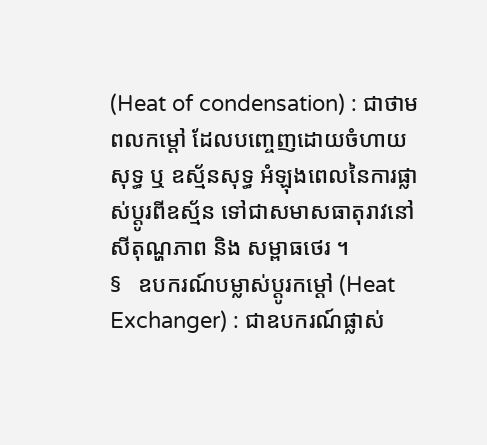(Heat of condensation) : ជាថាមពលកម្តៅ ដែលបញ្ចេញដោយចំហាយសុទ្ធ ឬ ឧស្ម័នសុទ្ធ អំឡុងពេលនៃការផ្លាស់ប្តូរពីឧស្ម័ន ទៅជាសមាសធាតុរាវនៅសីតុណ្ហភាព និង សម្ពាធថេរ ។
§   ឧបករណ៍បម្លាស់ប្តូរកម្តៅ (Heat Exchanger) : ជាឧបករណ៍ផ្លាស់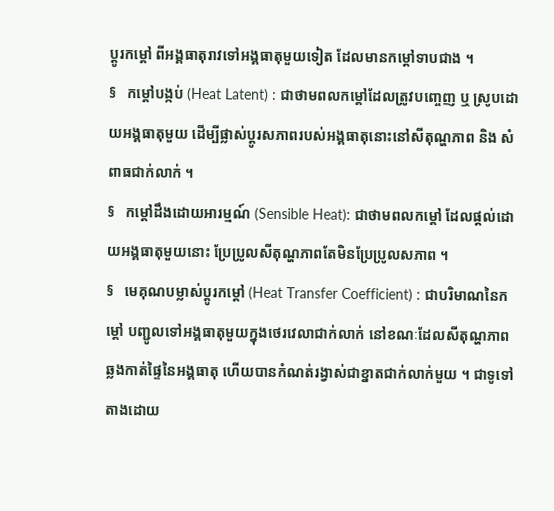ប្តូរកម្តៅ ពីអង្គធាតុរាវទៅអង្គធាតុមួយទៀត ដែលមានកម្តៅទាបជាង ។
§   កម្តៅបង្កប់ (Heat Latent) : ជាថាមពលកម្តៅដែលត្រូវបញ្ចេញ ឬ ស្រូបដោយអង្គធាតុមួយ ដើម្បីផ្លាស់ប្តូរសភាពរបស់អង្គធាតុនោះនៅសីតុណ្ហភាព និង សំពាធជាក់លាក់ ។
§   កម្តៅដឹងដោយអារម្មណ៍ (Sensible Heat): ជាថាមពលកម្តៅ ដែលផ្តល់ដោយអង្គធាតុមួយនោះ ប្រែប្រូលសីតុណ្ហភាពតែមិនប្រែប្រូលសភាព ។
§   មេគុណបម្លាស់ប្តូរកម្តៅ (Heat Transfer Coefficient) : ជាបរិមាណនៃកម្តៅ បញ្ជូលទៅអង្គធាតុមួយក្នុងថេរវេលាជាក់លាក់ នៅខណៈដែលសីតុណ្ហភាព ឆ្លងកាត់ផ្ទៃនៃអង្គធាតុ ហើយបានកំណត់រង្វាស់ជាខ្នាតជាក់លាក់មួយ ។ ជាទូទៅតាងដោយ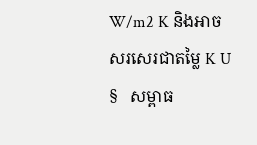W/m2 K និងអាចសរសេរជាតម្លៃ K U
§   សម្ពាធ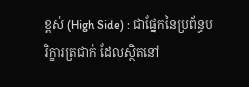ខ្ពស់ (High Side) : ជាផ្នែកនៃប្រព័ន្ធបរិក្ខារត្រជាក់ ដែលស្ថិតនៅ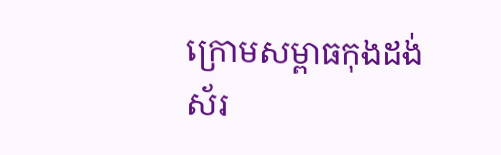ក្រោមសម្ពាធកុងដង់ស័រ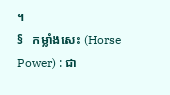។
§   កម្លាំងសេះ (Horse Power) : ជា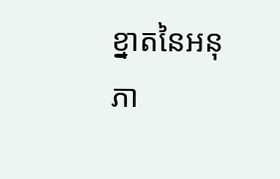ខ្នាតនៃអនុភា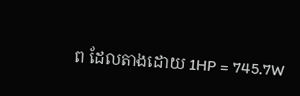ព ដែលតាងដោយ 1HP = 745.7W